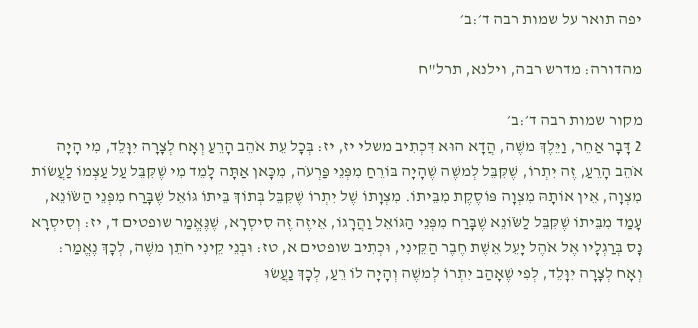יפה תואר על שמות רבה ד׳:ב׳

מהדורה: מדרש רבה, וילנא, תרל"ח

מקור שמות רבה ד׳:ב׳
2 דָּבָר אַחֵר, וַיֵּלֶךְ משֶׁה, הֲדָא הוּא דִּכְתִיב משלי יז, יז: בְּכָל עֵת אֹהֵב הָרֵעַ וְאָח לְצָרָה יִוָּלֵד, מִי הָיָה אֹהֵב הָרֵעַ, זֶה יִתְרוֹ, שֶׁקִּבֵּל לְמשֶׁה שֶׁהָיָה בּוֹרֵחַ מִפְּנֵי פַּרְעֹה, מִכָּאן אַתָּה לָמֵד מִי שֶׁקִּבֵּל עַל עַצְמוֹ לַעֲשׂוֹת מִצְוָה, אֵין אוֹתָהּ מִצְוָה פּוֹסֶקֶת מִבֵּיתוֹ. מִצְוָתוֹ שֶׁל יִתְרוֹ שֶׁקִּבֵּל בְּתוֹךְ בֵּיתוֹ גּוֹאֵל שֶׁבָּרַח מִפְּנֵי הַשֹּׂוֹנֵא, עָמַד מִבֵּיתוֹ שֶׁקִּבֵּל לַשֹּׂוֹנֵא שֶׁבָּרַח מִפְּנֵי הַגּוֹאֵל וַהֲרָגוֹ, אֵיזֶה זֶה סִיסְרָא, שֶׁנֶּאֱמַר שופטים ד, יז: וְסִיסְרָא נָס בְּרַגְלָיו אֶל אֹהֶל יָעֵל אֵשֶׁת חֶבֶר הַקֵּינִי, וּכְתִיב שופטים א, טז: וּבְנֵי קֵינִי חֹתֵן משֶׁה, לְכָךְ נֶאֱמַר: וְאָח לְצָרָה יִוָּלֵד, לְפִי שֶׁאָהַב יִתְרוֹ לְמשֶׁה וְהָיָה לוֹ רֵעַ, לְכָךְ נַעֲשׂוּ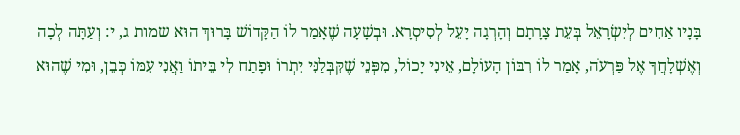בָּנָיו אַחִים לְיִשְׂרָאֵל בְּעֵת צָרָתָם וְהָרְגָה יָעֵל לְסִיסְרָא. וּבְשָׁעָה שֶׁאָמַר לוֹ הַקָּדוֹשׁ בָּרוּךְ הוּא שמות ג, י: וְעַתָּה לְכָה וְאֶשְׁלָחֲךָ אֶל פַּרְעֹה, אָמַר לוֹ רִבּוֹן הָעוֹלָם, אֵינִי יָכוֹל, מִפְּנֵי שֶׁקִּבְּלַנִּי יִתְרוֹ וּפָתַח לִי בֵּיתוֹ וַאֲנִי עִמּוֹ כְּבֵן, וּמִי שֶׁהוּא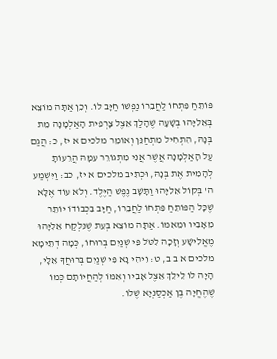פּוֹתֵחַ פִּתְחוֹ לַחֲבֵרוֹ נַפְשׁוֹ חַיָּב לוֹ. וְכֵן אַתָּה מוֹצֵא בְּאֵלִיָּהוּ בְּשָׁעָה שֶׁהָלַךְ אֵצֶל צָרְפִית הָאַלְמָנָה מֵת בְּנָהּ, הִתְחִיל מִתְחַנֵּן וְאוֹמֵר מלכים א יז, כ: הֲגַם עַל הָאַלְמָנָה אֲשֶׁר אֲנִי מִתְגוֹרֵר עִמָּהּ הֲרֵעוֹתָ לְהָמִית אֶת בְּנָהּ, וּכְתִיב מלכים א יז, כב: וַיִּשְׁמַע ה' בְּקוֹל אֵלִיָּהוּ וַתָּשָׁב נֶפֶשׁ הַיֶּלֶד. וְלֹא עוֹד אֶלָּא שֶׁכָּל הַפּוֹתֵחַ פִּתְחוֹ לַחֲבֵרוֹ, חַיָּב בִּכְבוֹדוֹ יוֹתֵר מֵאָבִיו וּמֵאִמּוֹ. אַתָּה מוֹצֵא בְּעֵת שֶׁנִּלְקַח אֵלִיָּהוּ מֶאֱלִישָׁע וְזָכָה לִטֹּל פִּי שְׁנַיִם בְּרוּחוֹ, כְּמָה דְתֵימָא מלכים א ב ב, ט: וִיהִי נָא פִּי שְׁנַיִם בְּרוּחֲךָ אֵלָי, הָיָה לוֹ לֵילֵךְ אֵצֶל אָבִיו וְאִמּוֹ לְהַחֲיוֹתָם כְּמוֹ שֶׁהֶחֱיָה בֶּן אַכְסַנְיָא שֶׁלוֹ.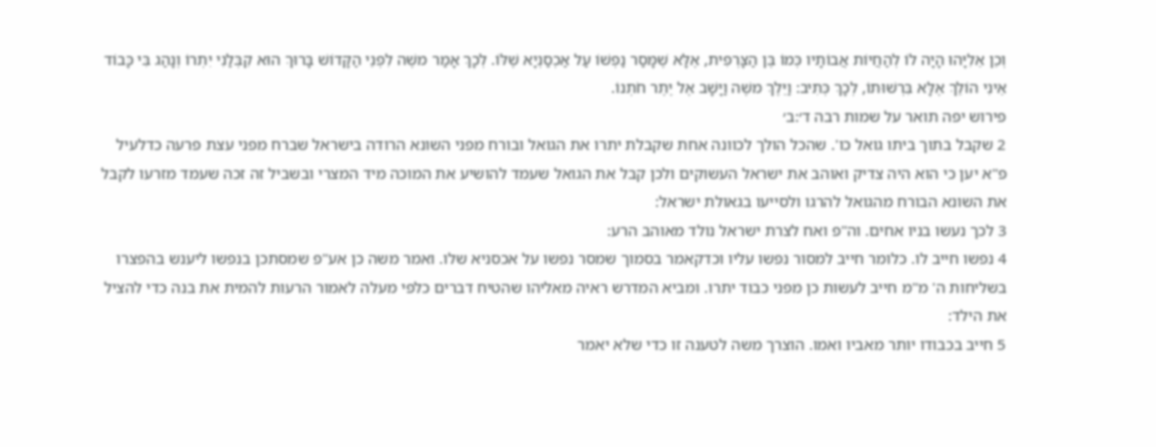וְכֵן אֵלִיָּהוּ הָיָה לוֹ לְהַחֲיוֹת אֲבוֹתָיו כְּמוֹ בֶּן הַצָּרְפִית, אֶלָּא שֶׁמָּסַר נַפְשׁוֹ עַל אַכְסַנְיָא שֶׁלּוֹ. לְכָךְ אָמַר משֶׁה לִפְנֵי הַקָּדוֹשׁ בָּרוּךְ הוּא קִבְּלַנִי יִתְרוֹ וְנָהַג בִּי כָּבוֹד אֵינִי הוֹלֵךְ אֶלָּא בִּרְשׁוּתוֹ, לְכָךְ כְּתִיב: וַיֵּלֶךְ משֶׁה וַיָּשָׁב אֶל יֶתֶר חֹתְנוֹ.
פירוש יפה תואר על שמות רבה ד׳:ב׳
2 שקבל בתוך ביתו גואל כו'. שהכל הולך לכוונה אחת שקבלת יתרו את הגואל ובורח מפני השונא הרודה בישראל שברח מפני עצת פרעה כדלעיל פ"א יען כי הוא היה צדיק ואוהב את ישראל העשוקים ולכן קבל את הגואל שעמד להושיע את המוכה מיד המצרי ובשביל זה זכה שעמד מזרעו לקבל את השונא הבורח מהגואל להרגו ולסייעו בגאולת ישראל:
3 לכך נעשו בניו אחים. וה"פ ואח לצרת ישראל נולד מאוהב הרע:
4 נפשו חייב לו. כלומר חייב למסור נפשו עליו וכדקאמר בסמוך שמסר נפשו על אכסניא שלו. ואמר משה כן אע"פ שמסתכן בנפשו ליענש בהפצרו בשליחות ה' מ"מ חייב לעשות כן מפני כבוד יתרו. ומביא המדרש ראיה מאליהו שהטיח דברים כלפי מעלה לאמור הרעות להמית את בנה כדי להציל את הילד:
5 חייב בכבודו יותר מאביו ואמו. הוצרך משה לטענה זו כדי שלא יאמר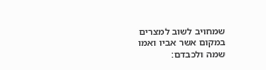שמחויב לשוב למצרים במקום אשר אביו ואמו שמה ולכבדם: